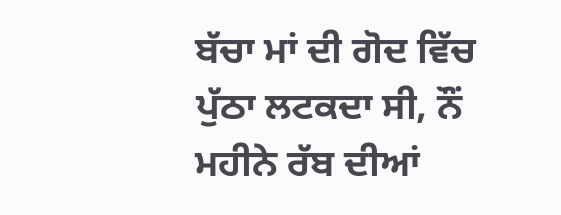ਬੱਚਾ ਮਾਂ ਦੀ ਗੋਦ ਵਿੱਚ ਪੁੱਠਾ ਲਟਕਦਾ ਸੀ, ਨੌਂ ਮਹੀਨੇ ਰੱਬ ਦੀਆਂ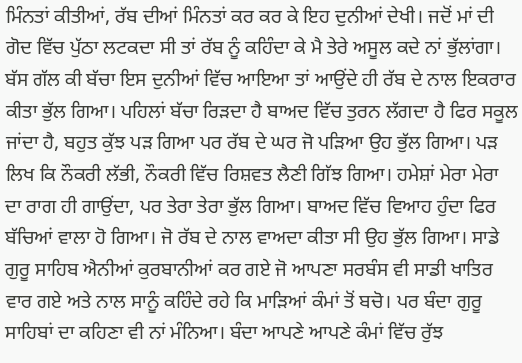ਮਿੰਨਤਾਂ ਕੀਤੀਆਂ, ਰੱਬ ਦੀਆਂ ਮਿੰਨਤਾਂ ਕਰ ਕਰ ਕੇ ਇਹ ਦੁਨੀਆਂ ਦੇਖੀ। ਜਦੋਂ ਮਾਂ ਦੀ ਗੋਦ ਵਿੱਚ ਪੁੱਠਾ ਲਟਕਦਾ ਸੀ ਤਾਂ ਰੱਬ ਨੂੰ ਕਹਿੰਦਾ ਕੇ ਮੈ ਤੇਰੇ ਅਸੂਲ ਕਦੇ ਨਾਂ ਭੁੱਲਾਂਗਾ। ਬੱਸ ਗੱਲ ਕੀ ਬੱਚਾ ਇਸ ਦੁਨੀਆਂ ਵਿੱਚ ਆਇਆ ਤਾਂ ਆਉਂਦੇ ਹੀ ਰੱਬ ਦੇ ਨਾਲ ਇਕਰਾਰ ਕੀਤਾ ਭੁੱਲ ਗਿਆ। ਪਹਿਲਾਂ ਬੱਚਾ ਰਿੜਦਾ ਹੈ ਬਾਅਦ ਵਿੱਚ ਤੁਰਨ ਲੱਗਦਾ ਹੈ ਫਿਰ ਸਕੂਲ ਜਾਂਦਾ ਹੈ, ਬਹੁਤ ਕੁੱਝ ਪੜ ਗਿਆ ਪਰ ਰੱਬ ਦੇ ਘਰ ਜੋ ਪੜਿਆ ਉਹ ਭੁੱਲ ਗਿਆ। ਪੜ ਲਿਖ ਕਿ ਨੌਕਰੀ ਲੱਭੀ, ਨੌਕਰੀ ਵਿੱਚ ਰਿਸ਼ਵਤ ਲੈਣੀ ਗਿੱਝ ਗਿਆ। ਹਮੇਸ਼ਾਂ ਮੇਰਾ ਮੇਰਾ ਦਾ ਰਾਗ ਹੀ ਗਾਉਂਦਾ, ਪਰ ਤੇਰਾ ਤੇਰਾ ਭੁੱਲ ਗਿਆ। ਬਾਅਦ ਵਿੱਚ ਵਿਆਹ ਹੁੰਦਾ ਫਿਰ ਬੱਚਿਆਂ ਵਾਲਾ ਹੋ ਗਿਆ। ਜੋ ਰੱਬ ਦੇ ਨਾਲ ਵਾਅਦਾ ਕੀਤਾ ਸੀ ਉਹ ਭੁੱਲ ਗਿਆ। ਸਾਡੇ ਗੁਰੂ ਸਾਹਿਬ ਐਨੀਆਂ ਕੁਰਬਾਨੀਆਂ ਕਰ ਗਏ ਜੋ ਆਪਣਾ ਸਰਬੰਸ ਵੀ ਸਾਡੀ ਖਾਤਿਰ ਵਾਰ ਗਏ ਅਤੇ ਨਾਲ ਸਾਨੂੰ ਕਹਿੰਦੇ ਰਹੇ ਕਿ ਮਾੜਿਆਂ ਕੰਮਾਂ ਤੋਂ ਬਚੋ। ਪਰ ਬੰਦਾ ਗੁਰੂ ਸਾਹਿਬਾਂ ਦਾ ਕਹਿਣਾ ਵੀ ਨਾਂ ਮੰਨਿਆ। ਬੰਦਾ ਆਪਣੇ ਆਪਣੇ ਕੰਮਾਂ ਵਿੱਚ ਰੁੱਝ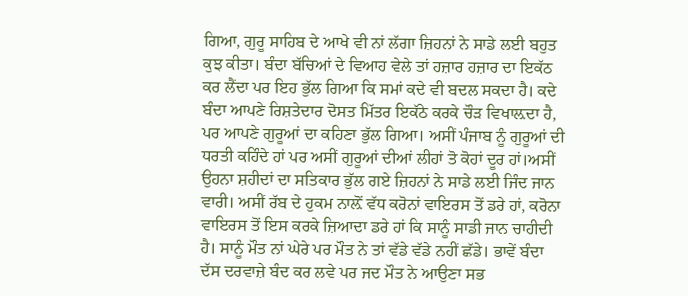ਗਿਆ, ਗੁਰੂ ਸਾਹਿਬ ਦੇ ਆਖੇ ਵੀ ਨਾਂ ਲੱਗਾ ਜ਼ਿਹਨਾਂ ਨੇ ਸਾਡੇ ਲਈ ਬਹੁਤ ਕੁਝ ਕੀਤਾ। ਬੰਦਾ ਬੱਚਿਆਂ ਦੇ ਵਿਆਹ ਵੇਲੇ ਤਾਂ ਹਜ਼ਾਰ ਹਜ਼ਾਰ ਦਾ ਇਕੱਠ ਕਰ ਲੈਂਦਾ ਪਰ ਇਹ ਭੁੱਲ ਗਿਆ ਕਿ ਸਮਾਂ ਕਦੇ ਵੀ ਬਦਲ ਸਕਦਾ ਹੈ। ਕਦੇ ਬੰਦਾ ਆਪਣੇ ਰਿਸ਼ਤੇਦਾਰ ਦੋਸਤ ਮਿੱਤਰ ਇਕੱਠੇ ਕਰਕੇ ਚੌੜ ਵਿਖਾਲ਼ਦਾ ਹੈ, ਪਰ ਆਪਣੇ ਗੁਰੂਆਂ ਦਾ ਕਹਿਣਾ ਭੁੱਲ ਗਿਆ। ਅਸੀਂ ਪੰਜਾਬ ਨੂੰ ਗੁਰੂਆਂ ਦੀ ਧਰਤੀ ਕਹਿੰਦੇ ਹਾਂ ਪਰ ਅਸੀਂ ਗੁਰੂਆਂ ਦੀਆਂ ਲੀਹਾਂ ਤੋ ਕੋਹਾਂ ਦੂਰ ਹਾਂ।ਅਸੀਂ ਉਹਨਾ ਸ਼ਹੀਦਾਂ ਦਾ ਸਤਿਕਾਰ ਭੁੱਲ ਗਏ ਜ਼ਿਹਨਾਂ ਨੇ ਸਾਡੇ ਲਈ ਜਿੰਦ ਜਾਨ ਵਾਰੀ। ਅਸੀਂ ਰੱਬ ਦੇ ਹੁਕਮ ਨਾਲ਼ੋਂ ਵੱਧ ਕਰੋਨਾਂ ਵਾਇਰਸ ਤੋਂ ਡਰੇ ਹਾਂ, ਕਰੋਨਾ ਵਾਇਰਸ ਤੋਂ ਇਸ ਕਰਕੇ ਜ਼ਿਆਦਾ ਡਰੇ ਹਾਂ ਕਿ ਸਾਨੂੰ ਸਾਡੀ ਜਾਨ ਚਾਹੀਦੀ ਹੈ। ਸਾਨੂੰ ਮੌਤ ਨਾਂ ਘੇਰੇ ਪਰ ਮੌਤ ਨੇ ਤਾਂ ਵੱਡੇ ਵੱਡੇ ਨਹੀਂ ਛੱਡੇ। ਭਾਵੇਂ ਬੰਦਾ ਦੱਸ ਦਰਵਾਜ਼ੇ ਬੰਦ ਕਰ ਲਵੇ ਪਰ ਜਦ ਮੌਤ ਨੇ ਆਉਣਾ ਸਭ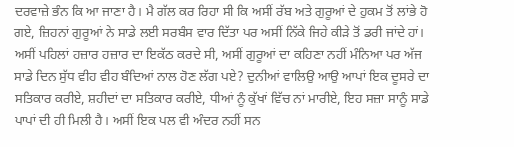ਦਰਵਾਜ਼ੇ ਭੰਨ ਕਿ ਆ ਜਾਣਾ ਹੈ। ਮੈ ਗੱਲ ਕਰ ਰਿਹਾ ਸੀ ਕਿ ਅਸੀਂ ਰੱਬ ਅਤੇ ਗੁਰੂਆਂ ਦੇ ਹੁਕਮ ਤੋਂ ਲਾਂਭੇ ਹੋ ਗਏ, ਜ਼ਿਹਨਾਂ ਗੁਰੂਆਂ ਨੇ ਸਾਡੇ ਲਈ ਸਰਬੰਸ ਵਾਰ ਦਿੱਤਾ ਪਰ ਅਸੀਂ ਨਿੱਕੇ ਜਿਹੇ ਕੀੜੇ ਤੋਂ ਡਰੀ ਜਾਂਦੇ ਹਾਂ।
ਅਸੀਂ ਪਹਿਲਾਂ ਹਜ਼ਾਰ ਹਜ਼ਾਰ ਦਾ ਇਕੱਠ ਕਰਦੇ ਸੀ, ਅਸੀਂ ਗੁਰੂਆਂ ਦਾ ਕਹਿਣਾ ਨਹੀਂ ਮੰਨਿਆ ਪਰ ਅੱਜ ਸਾਡੇ ਦਿਨ ਸੁੱਧ ਵੀਹ ਵੀਹ ਬੰਦਿਆਂ ਨਾਲ ਹੋਣ ਲੱਗ ਪਏ? ਦੁਨੀਆਂ ਵਾਲਿਉ ਆਉ ਆਪਾਂ ਇਕ ਦੂਸਰੇ ਦਾ ਸਤਿਕਾਰ ਕਰੀਏ, ਸ਼ਹੀਦਾਂ ਦਾ ਸਤਿਕਾਰ ਕਰੀਏ, ਧੀਆਂ ਨੂੰ ਕੁੱਖਾਂ ਵਿੱਚ ਨਾਂ ਮਾਰੀਏ, ਇਹ ਸਜ਼ਾ ਸਾਨੂੰ ਸਾਡੇ ਪਾਪਾਂ ਦੀ ਹੀ ਮਿਲੀ ਹੈ। ਅਸੀਂ ਇਕ ਪਲ ਵੀ ਅੰਦਰ ਨਹੀਂ ਸਨ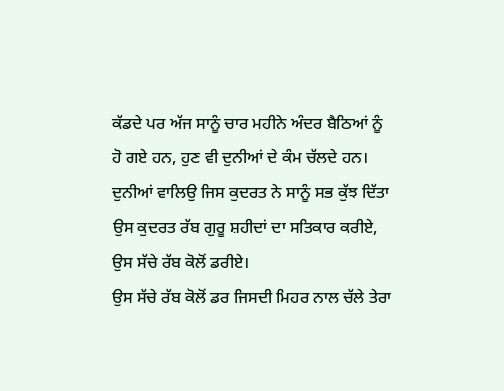ਕੱਡਦੇ ਪਰ ਅੱਜ ਸਾਨੂੰ ਚਾਰ ਮਹੀਨੇ ਅੰਦਰ ਬੈਠਿਆਂ ਨੂੰ ਹੋ ਗਏ ਹਨ, ਹੁਣ ਵੀ ਦੁਨੀਆਂ ਦੇ ਕੰਮ ਚੱਲਦੇ ਹਨ।
ਦੁਨੀਆਂ ਵਾਲਿਉ ਜਿਸ ਕੁਦਰਤ ਨੇ ਸਾਨੂੰ ਸਭ ਕੁੱਝ ਦਿੱਤਾ ਉਸ ਕੁਦਰਤ ਰੱਬ ਗੁਰੂ ਸ਼ਹੀਦਾਂ ਦਾ ਸਤਿਕਾਰ ਕਰੀਏ, ਉਸ ਸੱਚੇ ਰੱਬ ਕੋਲੋਂ ਡਰੀਏ।
ਉਸ ਸੱਚੇ ਰੱਬ ਕੋਲੋਂ ਡਰ ਜਿਸਦੀ ਮਿਹਰ ਨਾਲ ਚੱਲੇ ਤੇਰਾ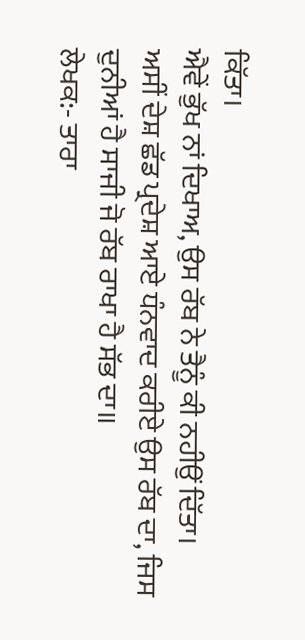ਕਿੱਤਾ।
ਐਵੇਂ ਭੁੱਖ ਨਾਂ ਦਿਖਾਅ, ਉਸ ਰੱਬ ਨੇ ਤੈਨੂੰ ਕੀ ਨਹੀਉਂ ਦਿੱਤਾ।
ਅਸੀਂ ਦੇਸ਼ ਛੱਡ ਪ੍ਰਦੇਸ਼ ਆਏ ਧੰਨਵਾਦ ਕਰੀਏ ਉਸ ਰੱਬ ਦਾ, ਜਿਸ ਦੁਨੀਆਂ ਹੈ ਸਾਜੀ ਜੋ ਰੱਬ ਰਾਖਾ ਹੈ ਸੱਭ ਦਾ॥
ਲੇਖਕ:- ਤਾਰਾ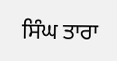ਸਿੰਘ ਤਾਰਾ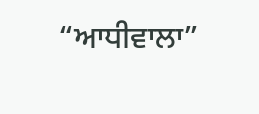“ਆਧੀਵਾਲਾ”